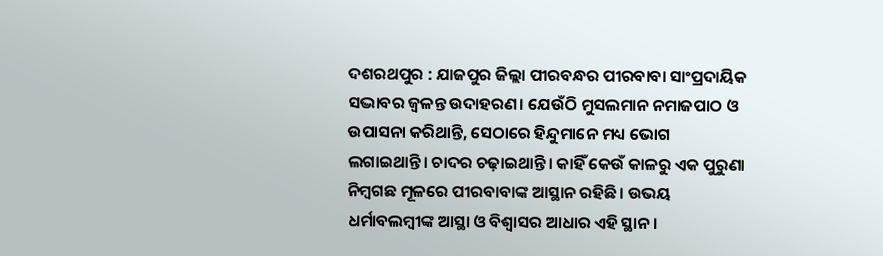ଦଶରଥପୁର : ଯାଜପୁର ଜିଲ୍ଲା ପୀରବନ୍ଧର ପୀରବାବା ସାଂପ୍ରଦାୟିକ ସଦ୍ଭାବର ଜ୍ବଳନ୍ତ ଉଦାହରଣ। ଯେଉଁଠି ମୁସଲମାନ ନମାଜପାଠ ଓ ଉପାସନା କରିଥାନ୍ତି, ସେଠାରେ ହିନ୍ଦୁମାନେ ମଧ୍ୟ ଭୋଗ ଲଗାଇଥାନ୍ତି। ଚାଦର ଚଢ଼ାଇଥାନ୍ତି। କାହିଁ କେଉଁ କାଳରୁ ଏକ ପୁରୁଣା ନିମ୍ବଗଛ ମୂଳରେ ପୀରବାବାଙ୍କ ଆସ୍ଥାନ ରହିଛି। ଉଭୟ ଧର୍ମାବଲମ୍ବୀଙ୍କ ଆସ୍ଥା ଓ ବିଶ୍ବାସର ଆଧାର ଏହି ସ୍ଥାନ।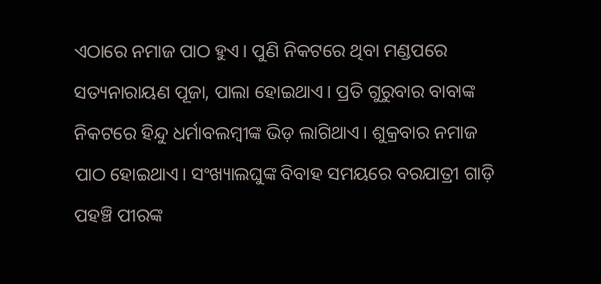ଏଠାରେ ନମାଜ ପାଠ ହୁଏ। ପୁଣି ନିକଟରେ ଥିବା ମଣ୍ଡପରେ ସତ୍ୟନାରାୟଣ ପୂଜା, ପାଲା ହୋଇଥାଏ। ପ୍ରତି ଗୁରୁବାର ବାବାଙ୍କ ନିକଟରେ ହିନ୍ଦୁ ଧର୍ମାବଲମ୍ବୀଙ୍କ ଭିଡ଼ ଲାଗିଥାଏ। ଶୁକ୍ରବାର ନମାଜ ପାଠ ହୋଇଥାଏ। ସଂଖ୍ୟାଲଘୁଙ୍କ ବିବାହ ସମୟରେ ବରଯାତ୍ରୀ ଗାଡ଼ି ପହଞ୍ଚି ପୀରଙ୍କ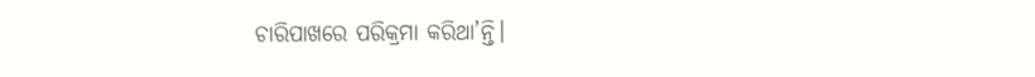ଚାରିପାଖରେ ପରିକ୍ରମା କରିଥା’ନ୍ତି।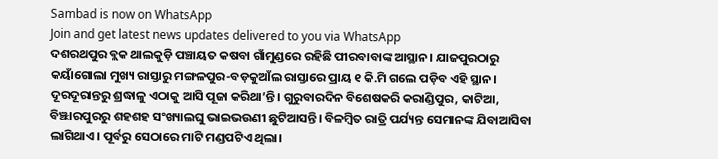Sambad is now on WhatsApp
Join and get latest news updates delivered to you via WhatsApp
ଦଶରଥପୁର ବ୍ଲକ ଥାଲକୁଡ଼ି ପଞ୍ଚାୟତ କଷବା ଗାଁମୁଣ୍ଡରେ ରହିଛି ପୀରବାବାଙ୍କ ଆସ୍ଥାନ। ଯାଜପୁରଠାରୁ କୟାଁଗୋଲା ମୁଖ୍ୟ ରାସ୍ତାରୁ ମଙ୍ଗଳପୁର-ବଡ଼କୁଆଁଲ ରାସ୍ତାରେ ପ୍ରାୟ ୧ କି.ମି ଗଲେ ପଡ଼ିବ ଏହି ସ୍ଥାନ। ଦୂରଦୂରାନ୍ତରୁ ଶ୍ରଦ୍ଧାଳୁ ଏଠାକୁ ଆସି ପୂଜା କରିଥା’ନ୍ତି। ଗୁରୁବାରଦିନ ବିଶେଷକରି କରାଣ୍ଡିପୁର, କାଟିଆ, ବିଞ୍ଝାରପୁରରୁ ଶହଶହ ସଂଖ୍ୟାଲଘୁ ଭାଇଭଉଣୀ ଛୁଟିଆସନ୍ତି। ବିଳମ୍ବିତ ରାତ୍ରି ପର୍ଯ୍ୟନ୍ତ ସେମାନଙ୍କ ଯିବାଆସିବା ଲାଗିଥାଏ। ପୂର୍ବରୁ ସେଠାରେ ମାଟି ମଣ୍ଡପଟିଏ ଥିଲା।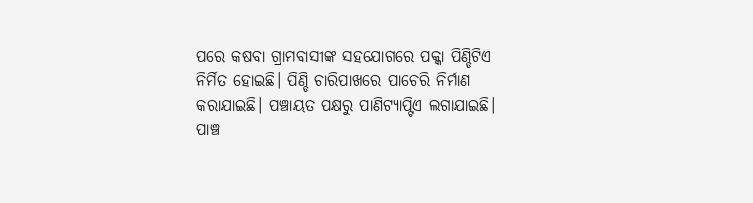ପରେ କଷବା ଗ୍ରାମବାସୀଙ୍କ ସହଯୋଗରେ ପକ୍କା ପିଣ୍ଡିଟିଏ ନିର୍ମିତ ହୋଇଛି। ପିଣ୍ଡି ଚାରିପାଖରେ ପାଚେରି ନିର୍ମାଣ କରାଯାଇଛି। ପଞ୍ଚାୟତ ପକ୍ଷରୁ ପାଣିଟ୍ୟାପ୍ଟିଏ ଲଗାଯାଇଛି।
ପାଞ୍ଚ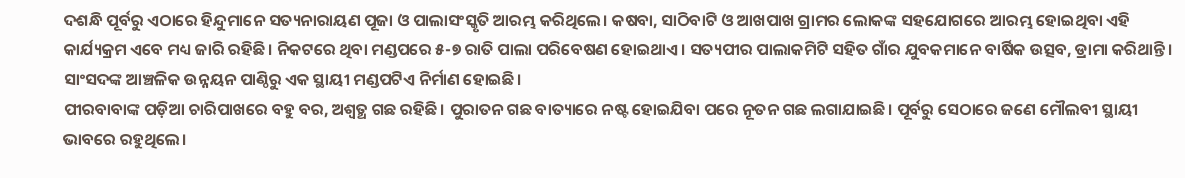ଦଶନ୍ଧି ପୂର୍ବରୁ ଏଠାରେ ହିନ୍ଦୁମାନେ ସତ୍ୟନାରାୟଣ ପୂଜା ଓ ପାଲାସଂସ୍କୃତି ଆରମ୍ଭ କରିଥିଲେ। କଷବା, ସାଠିବାଟି ଓ ଆଖପାଖ ଗ୍ରାମର ଲୋକଙ୍କ ସହଯୋଗରେ ଆରମ୍ଭ ହୋଇଥିବା ଏହି କାର୍ଯ୍ୟକ୍ରମ ଏବେ ମଧ୍ୟ ଜାରି ରହିଛି। ନିକଟରେ ଥିବା ମଣ୍ଡପରେ ୫-୭ ରାତି ପାଲା ପରିବେଷଣ ହୋଇଥାଏ। ସତ୍ୟପୀର ପାଲାକମିଟି ସହିତ ଗାଁର ଯୁବକମାନେ ବାର୍ଷିକ ଉତ୍ସବ, ଡ୍ରାମା କରିଥାନ୍ତି। ସାଂସଦଙ୍କ ଆଞ୍ଚଳିକ ଉନ୍ନୟନ ପାଣ୍ଠିରୁ ଏକ ସ୍ଥାୟୀ ମଣ୍ଡପଟିଏ ନିର୍ମାଣ ହୋଇଛି।
ପୀରବାବାଙ୍କ ପଡ଼ିଆ ଚାରିପାଖରେ ବହୁ ବର, ଅଶ୍ୱତ୍ଥ ଗଛ ରହିଛି। ପୁରାତନ ଗଛ ବାତ୍ୟାରେ ନଷ୍ଟ ହୋଇଯିବା ପରେ ନୂତନ ଗଛ ଲଗାଯାଇଛି। ପୂର୍ବରୁ ସେଠାରେ ଜଣେ ମୌଲବୀ ସ୍ଥାୟୀ ଭାବରେ ରହୁଥିଲେ।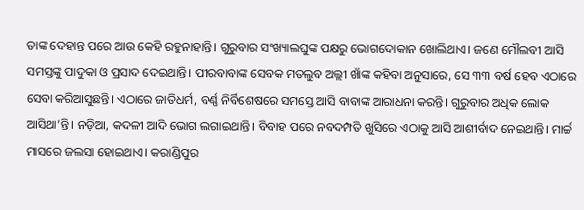ତାଙ୍କ ଦେହାନ୍ତ ପରେ ଆଉ କେହି ରହୁନାହାନ୍ତି। ଗୁରୁବାର ସଂଖ୍ୟାଲଘୁଙ୍କ ପକ୍ଷରୁ ଭୋଗଦୋକାନ ଖୋଲିଥାଏ। ଜଣେ ମୌଲବୀ ଆସି ସମସ୍ତଙ୍କୁ ପାଦୁକା ଓ ପ୍ରସାଦ ଦେଇଥାନ୍ତି। ପୀରବାବାଙ୍କ ସେବକ ମତଲୁବ ଅଲ୍ଲୀ ଖାଁଙ୍କ କହିବା ଅନୁସାରେ, ସେ ୩୩ ବର୍ଷ ହେବ ଏଠାରେ ସେବା କରିଆସୁଛନ୍ତି। ଏଠାରେ ଜାତିଧର୍ମ, ବର୍ଣ୍ଣ ନିର୍ବିଶେଷରେ ସମସ୍ତେ ଆସି ବାବାଙ୍କ ଆରାଧନା କରନ୍ତି। ଗୁରୁବାର ଅଧିକ ଲୋକ ଆସିଥା’ନ୍ତି। ନଡ଼ିଆ, କଦଳୀ ଆଦି ଭୋଗ ଲଗାଇଥାନ୍ତି। ବିବାହ ପରେ ନବଦମ୍ପତି ଖୁସିରେ ଏଠାକୁ ଆସି ଆଶୀର୍ବାଦ ନେଇଥାନ୍ତି। ମାର୍ଚ୍ଚ ମାସରେ ଜଲସା ହୋଇଥାଏ। କରାଣ୍ଡିପୁର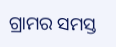ଗ୍ରାମର ସମସ୍ତ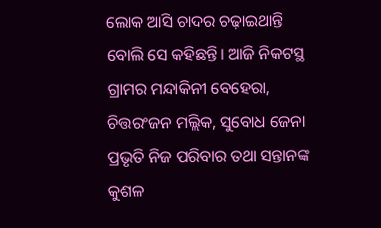ଲୋକ ଆସି ଚାଦର ଚଢ଼ାଇଥାନ୍ତି ବୋଲି ସେ କହିଛନ୍ତି। ଆଜି ନିକଟସ୍ଥ ଗ୍ରାମର ମନ୍ଦାକିନୀ ବେହେରା, ଚିତ୍ତରଂଜନ ମଲ୍ଲିକ, ସୁବୋଧ ଜେନା ପ୍ରଭୃତି ନିଜ ପରିବାର ତଥା ସନ୍ତାନଙ୍କ କୁଶଳ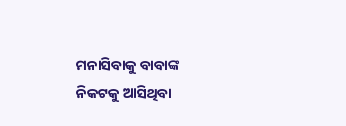ମନାସିବାକୁ ବାବାଙ୍କ ନିକଟକୁ ଆସିଥିବା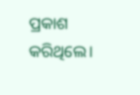ପ୍ରକାଶ କରିଥିଲେ।